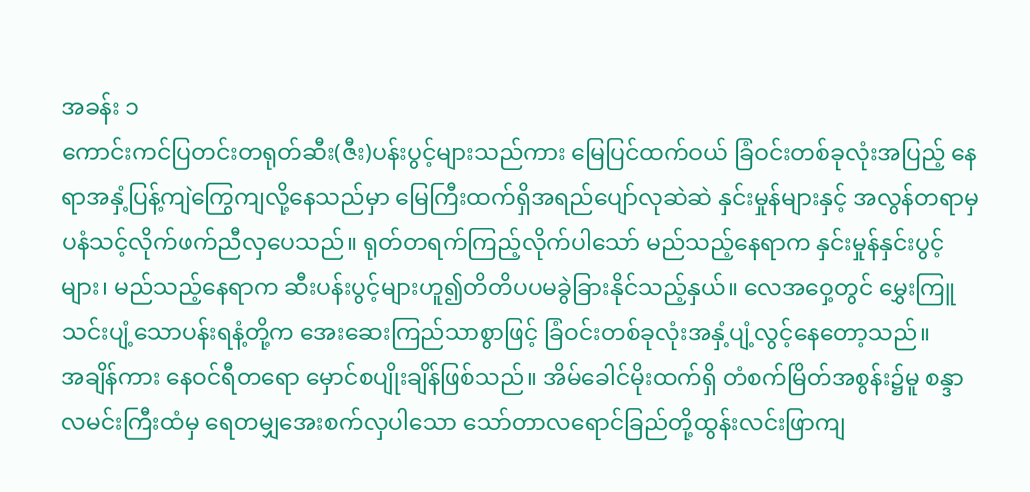အခန်း ၁
ကောင်းကင်ပြတင်းတရုတ်ဆီး(ဇီး)ပန်းပွင့်များသည်ကား မြေပြင်ထက်ဝယ် ခြံဝင်းတစ်ခုလုံးအပြည့် နေရာအနှံ့ပြန့်ကျဲကြွေကျလို့နေသည်မှာ မြေကြီးထက်ရှိအရည်ပျော်လုဆဲဆဲ နှင်းမှုန်များနှင့် အလွန်တရာမှပနံသင့်လိုက်ဖက်ညီလှပေသည်။ ရုတ်တရက်ကြည့်လိုက်ပါသော် မည်သည့်နေရာက နှင်းမှုန်နှင်းပွင့်များ၊ မည်သည့်နေရာက ဆီးပန်းပွင့်များဟူ၍တိတိပပမခွဲခြားနိုင်သည့်နှယ်။ လေအဝှေ့တွင် မွှေးကြူသင်းပျံ့သောပန်းရနံ့တို့က အေးဆေးကြည်သာစွာဖြင့် ခြံဝင်းတစ်ခုလုံးအနှံ့ပျံ့လွင့်နေတော့သည်။
အချိန်ကား နေဝင်ရီတရော မှောင်စပျိုးချိန်ဖြစ်သည်။ အိမ်ခေါင်မိုးထက်ရှိ တံစက်မြိတ်အစွန်း၌မူ စန္ဒာလမင်းကြီးထံမှ ရေတမျှအေးစက်လှပါသော သော်တာလရောင်ခြည်တို့ထွန်းလင်းဖြာကျ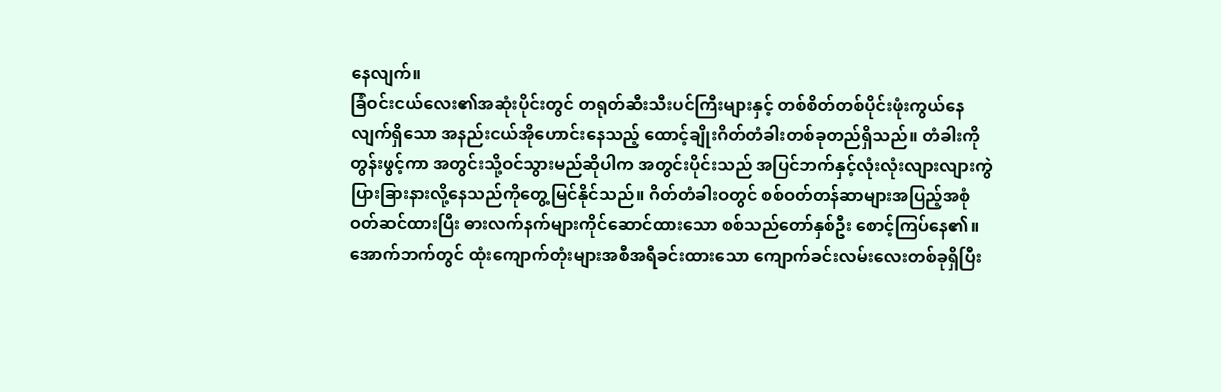နေလျက်။
ခြံဝင်းငယ်လေး၏အဆုံးပိုင်းတွင် တရုတ်ဆီးသီးပင်ကြီးများနှင့် တစ်စိတ်တစ်ပိုင်းဖုံးကွယ်နေလျက်ရှိသော အနည်းငယ်အိုဟောင်းနေသည့် ထောင့်ချိုးဂိတ်တံခါးတစ်ခုတည်ရှိသည်။ တံခါးကိုတွန်းဖွင့်ကာ အတွင်းသို့ဝင်သွားမည်ဆိုပါက အတွင်းပိုင်းသည် အပြင်ဘက်နှင့်လုံးလုံးလျားလျားကွဲပြားခြားနားလို့နေသည်ကိုတွေ့မြင်နိုင်သည်။ ဂိတ်တံခါးဝတွင် စစ်ဝတ်တန်ဆာများအပြည့်အစုံဝတ်ဆင်ထားပြီး ဓားလက်နက်များကိုင်ဆောင်ထားသော စစ်သည်တော်နှစ်ဦး စောင့်ကြပ်နေ၏။ အောက်ဘက်တွင် ထုံးကျောက်တုံးများအစီအရီခင်းထားသော ကျောက်ခင်းလမ်းလေးတစ်ခုရှိပြီး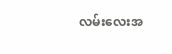လမ်းလေးအ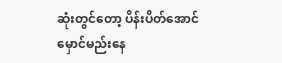ဆုံးတွင်တော့ ပိန်းပိတ်အောင်မှောင်မည်းနေ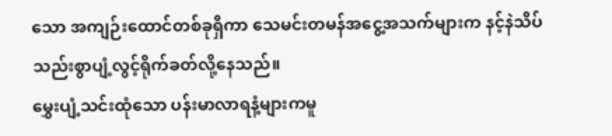သော အကျဉ်းထောင်တစ်ခုရှိကာ သေမင်းတမန်အငွေ့အသက်များက နင့်နဲသိပ်သည်းစွာပျံ့လွင့်ရိုက်ခတ်လို့နေသည်။
မွှေးပျံ့သင်းထုံသော ပန်းမာလာရနံ့များကမူ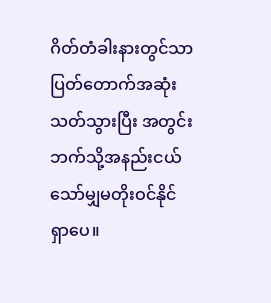ဂိတ်တံခါးနားတွင်သာပြတ်တောက်အဆုံးသတ်သွားပြီး အတွင်းဘက်သို့အနည်းငယ်သော်မျှမတိုးဝင်နိုင်ရှာပေ။